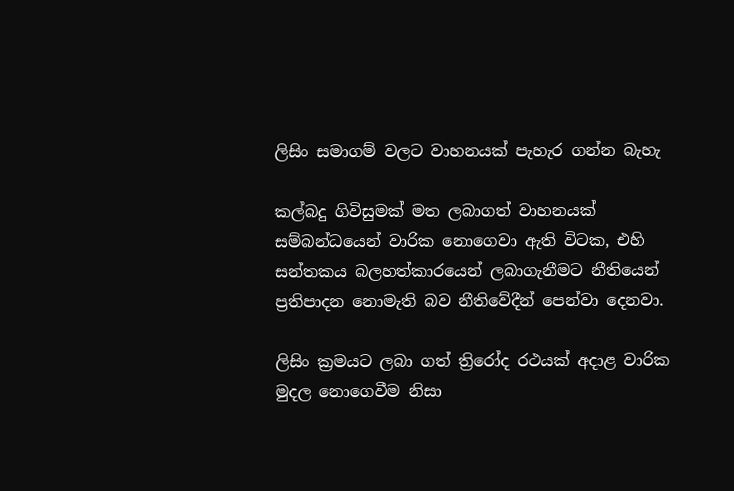ලිසිං සමාගම් වලට වාහනයක් පැහැර ගන්න බැහැ

කල්බදු ගිවිසුමක් මත ලබාගත් වාහනයක් සම්බන්ධයෙන් වාරික නොගෙවා ඇති විටක, එහි සන්තකය බලහත්කාරයෙන් ලබාගැනීමට නීතියෙන් ප්‍රතිපාදන නොමැති බව නීතිවේදීන් පෙන්වා දෙනවා.

ලිසිං ක්‍රමයට ලබා ගත් ත්‍රිරෝද රථයක් අදාළ වාරික මුදල නොගෙවීම නිසා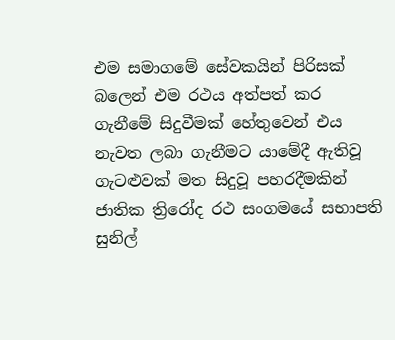එම සමාගමේ සේවකයින් පිරිසක් බලෙන් එම රථය අත්පත් කර ගැනීමේ සිදුවීමක් හේතුවෙන් එය නැවත ලබා ගැනීමට යාමේදී ඇතිවූ ගැටළුවක් මත සිදුවූ පහරදීමකින් ජාතික ත්‍රිරෝද රථ සංගමයේ සභාපති සුනිල්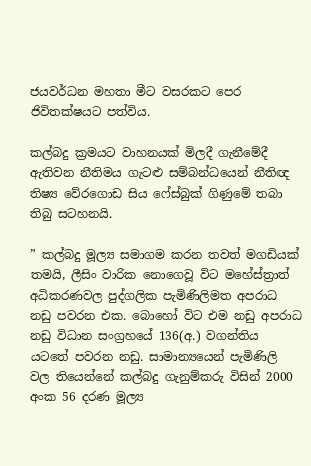ජයවර්ධන මහතා මීට වසරකට පෙර ජිවිතක්ෂයට පත්විය.

කල්බදු ක්‍රමයට වාහනයක්‍ මිලදී ගැනීමේදී ඇතිවන නීතිමය ගැටළු සම්බන්ධයෙන් නීතිඥ තිෂ්‍ය වේරගොඩ සිය ෆේස්බුක් ගිණුමේ තබා තිබු සටහනයි.

” කල්බදු මූල්‍ය සමාගම කරන තවත් මගඩියක් තමයි, ලීසිං වාරික නොගෙවූ විට මහේස්ත්‍රාත් අධිකරණවල පුද්ගලික පැමිණිලිමත අපරාධ නඩු පවරන එක. බොහෝ විට එම නඩු අපරාධ නඩු විධාන සංග්‍රහයේ 136(අ.) වගන්තිය යටතේ පවරන නඩු. සාමාන්‍යයෙන් පැමිණිලි වල තියෙන්නේ කල්බදු ගැනුම්කරු විසින් 2000 අංක 56 දරණ මූල්‍ය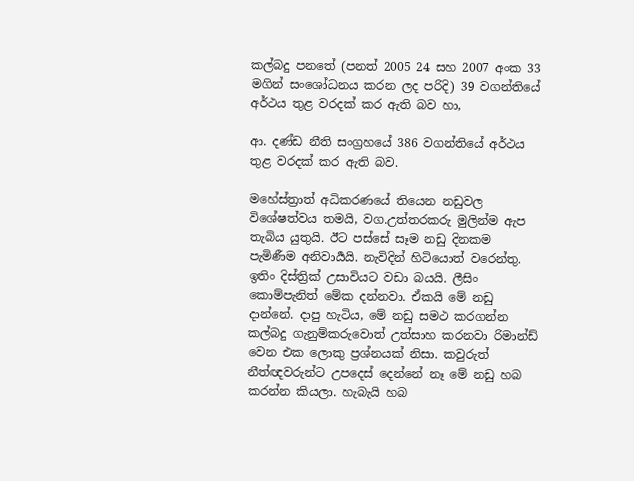කල්බදු පනතේ (පනත් 2005 24 සහ 2007 අංක 33 මගින් සංශෝධනය කරන ලද පරිදි) 39 වගන්තියේ අර්ථය තුළ වරදක් කර ඇති බව හා,

ආ. දණ්ඩ නීති සංග්‍රහයේ 386 වගන්තියේ අර්ථය තුළ වරදක් කර ඇති බව.

මහේස්ත්‍රාත් අධිකරණයේ තියෙන නඩුවල විශේෂත්වය තමයි, වග.උත්තරකරු මුලින්ම ඇප තැබිය යුතුයි. ඊට පස්සේ සෑම නඩු දිනකම පැමිණීම අනිවාර්‍යයි. නැවිදින් හිටියොත් වරෙන්තු. ඉතිං දිස්ත්‍රික් උසාවියට වඩා බයයි. ලීසිං කොම්පැනිත් මේක දන්නවා. ඒකයි මේ නඩු දාන්නේ. දාපු හැටිය, මේ නඩු සමථ කරගන්න කල්බදු ගැනුම්කරුවොත් උත්සාහ කරනවා රිමාන්ඩ් වෙන එක ලොකු ප්‍රශ්නයක් නිසා. කවුරුත් නීත්ඥවරුන්ට උපදෙස් දෙන්නේ නෑ මේ නඩු හබ කරන්න කියලා. හැබැයි හබ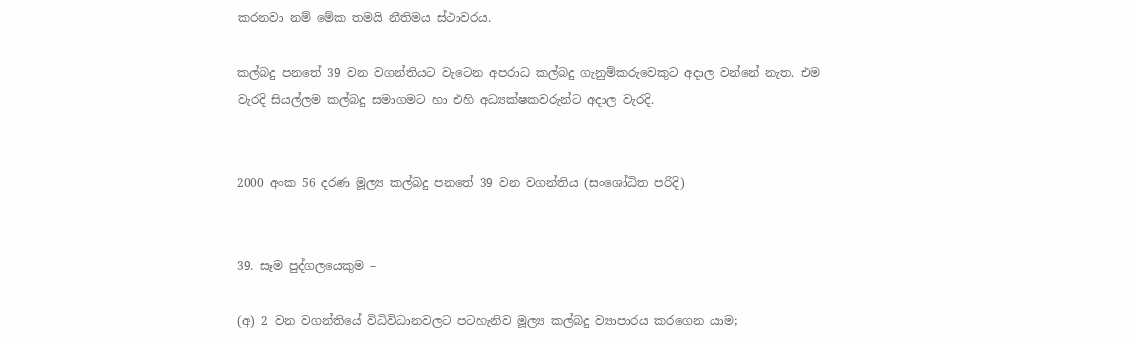කරනවා නම් මේක තමයි නීතිමය ස්ථාවරය.

කල්බදු පනතේ 39 වන වගන්තියට වැටෙන අපරාධ කල්බදු ගැනුම්කරුවෙකුට අදාල වන්නේ නැත. එම වැරදි සියල්ලම කල්බදු සමාගමට හා එහි අධ්‍යක්ෂකවරුන්ට අදාල වැරදි.


2000 අංක 56 දරණ මූල්‍ය කල්බදු පනතේ 39 වන වගන්තිය (සංශෝධිත පරිදි)


39. සෑම පුද්ගලයෙකුම –

(අ) 2 වන වගන්තියේ විධිවිධානවලට පටහැනිව මූල්‍ය කල්බදු ව්‍යාපාරය කරගෙන යාම;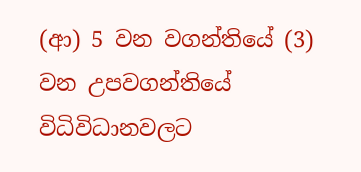(ආ) 5 වන වගන්තියේ (3) වන උපවගන්තියේ විධිවිධානවලට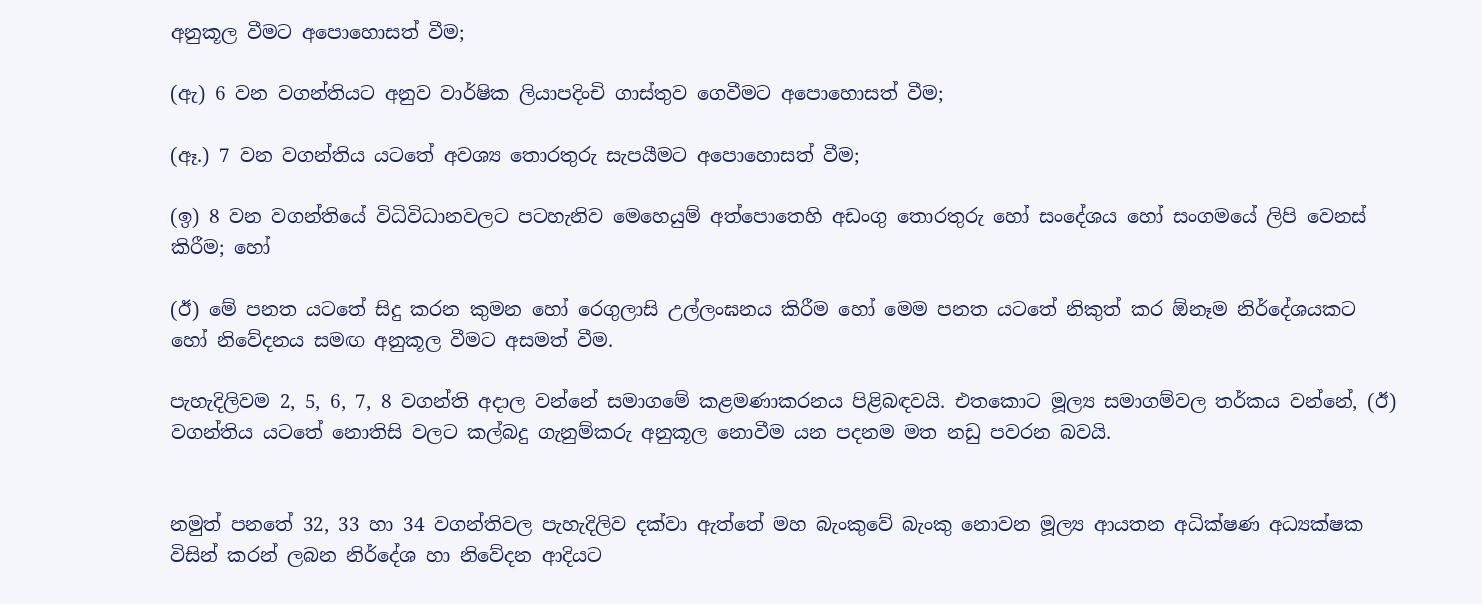අනුකූල වීමට අපොහොසත් වීම;

(ඇ) 6 වන වගන්තියට අනුව වාර්ෂික ලියාපදිංචි ගාස්තුව ගෙවීමට අපොහොසත් වීම;

(ඈ.) 7 වන වගන්තිය යටතේ අවශ්‍ය තොරතුරු සැපයීමට අපොහොසත් වීම;

(ඉ) 8 වන වගන්තියේ විධිවිධානවලට පටහැනිව මෙහෙයුම් අත්පොතෙහි අඩංගු තොරතුරු හෝ සංදේශය හෝ සංගමයේ ලිපි වෙනස් කිරීම; හෝ

(ඊ) මේ පනත යටතේ සිදු කරන කුමන හෝ රෙගුලාසි උල්ලංඝනය කිරීම හෝ මෙම පනත යටතේ නිකුත් කර ඕනෑම නිර්දේශයකට හෝ නිවේදනය සමඟ අනුකූල වීමට අසමත් වීම.

පැහැදිලිවම 2, 5, 6, 7, 8 වගන්ති අදාල වන්නේ සමාගමේ කළමණාකරනය පිළිබඳවයි. එතකොට මූල්‍ය සමාගම්වල තර්කය වන්නේ, (ඊ) වගන්තිය යටතේ නොතිසි වලට කල්බදු ගැනුම්කරු අනුකූල නොවීම යන පදනම මත නඩු පවරන බවයි.


නමුත් පනතේ 32, 33 හා 34 වගන්තිවල පැහැදිලිව දක්වා ඇත්තේ මහ බැංකුවේ බැංකු නොවන මූල්‍ය ආයතන අධික්ෂණ අධ්‍යක්ෂක විසින් කරන් ලබන නිර්දේශ හා නිවේදන ආදියට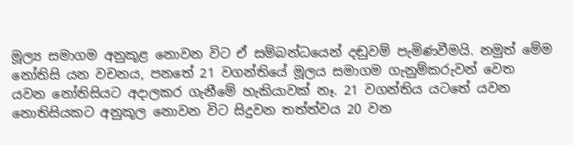මූල්‍ය සමාගම අනුකූළ නොවන විට ඒ සම්බන්ධයෙන් දඬුවම් පැමිණවීමයි. නමුත් මේම නෝතිසි යන වචනය, පනතේ 21 වගන්තියේ මූල‍ය සමාගම ගැනුම්කරුවන් වෙත යවන නෝතිසියට අදාලකර ගැනීමේ හැකියාවක් නෑ. 21 වගන්තිය යටතේ යවන නොතිසියකට අනුකූල නොවන විට සිදුවන තත්ත්වය 20 වන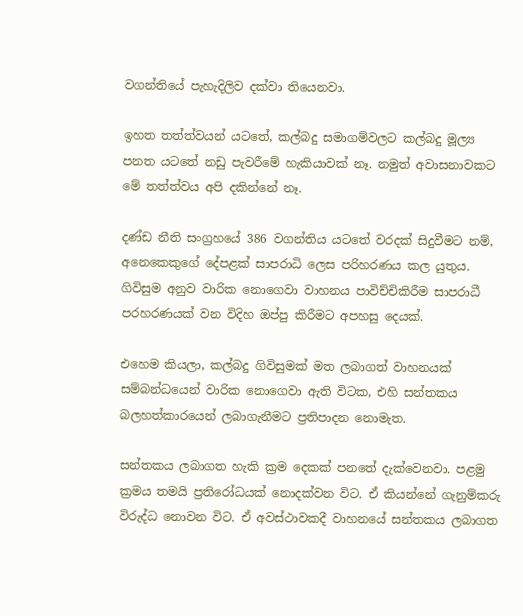වගන්තියේ පැහැදිලිව දක්වා තියෙනවා.

ඉහත තත්ත්වයන් යටතේ, කල්බදු සමාගම්වලට කල්බදු මූල්‍ය පනත යටතේ නඩු පැවරීමේ හැකියාවක් නෑ. නමුත් අවාසනාවකට මේ තත්ත්වය අපි දකින්නේ නෑ.

දණ්ඩ නීති සංග්‍රහයේ 386 වගන්තිය යටතේ වරදක් සිදුවීමට නම්, අනෙකෙකුගේ දේපළක් සාපරාධි ලෙස පරිහරණය කල යුතුය. ගිවිසුම අනුව වාරික නොගෙවා වාහනය පාවිච්චිකිරීම සාපරාධී පරහරණයක් වන විදිහ ඔප්පු කිරීමට අපහසු දෙයක්.

එහෙම කියලා, කල්බදු ගිවිසුමක් මත ලබාගත් වාහනයක් සම්බන්ධයෙන් වාරික නොගෙවා ඇති විටක, එහි සන්තකය බලහත්කාරයෙන් ලබාගැනීමට ප්‍රතිපාදන නොමැත.

සන්තකය ලබාගත හැකි ක්‍රම දෙකක් පනතේ දැක්වෙනවා. පළමු ක්‍රමය තමයි ප්‍රතිරෝධයක් නොදක්වන විට. ඒ කියන්නේ ගැනුම්කරු විරුද්ධ නොවන විට. ඒ අවස්ථාවකදී වාහනයේ සන්තකය ලබාගත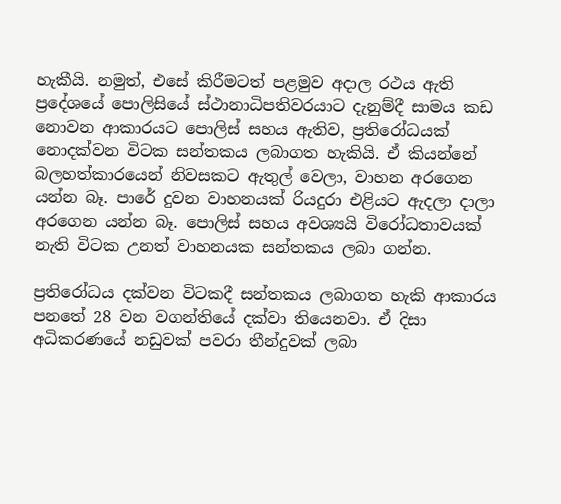හැකීයි. නමුත්, එසේ කිරීමටත් පළමුව අදාල රථය ඇති ප්‍රදේශයේ පොලිසියේ ස්ථානාධිපතිවරයාට දැනුම්දී සාමය කඩ නොවන ආකාරයට පොලිස් සහය ඇතිව, ප්‍රතිරෝධයක් නොදක්වන විටක සන්තකය ලබාගත හැකියි. ඒ කියන්නේ බලහත්කාරයෙන් නිවසකට ඇතුල් වෙලා, වාහන අරගෙන යන්න බෑ. පාරේ දුවන වාහනයක් රියදුරා එළියට ඇදලා දාලා අරගෙන යන්න බෑ. පොලිස් සහය අවශ්‍යයි විරෝධතාවයක් නැති විටක උනත් වාහනයක සන්තකය ලබා ගන්න.

ප්‍රතිරෝධය දක්වන විටකදී සන්තකය ලබාගත හැකි ආකාරය පනතේ 28 වන වගන්තියේ දක්වා තියෙනවා. ඒ දිසා අධිකරණයේ නඩුවක් පවරා තීන්දුවක් ලබා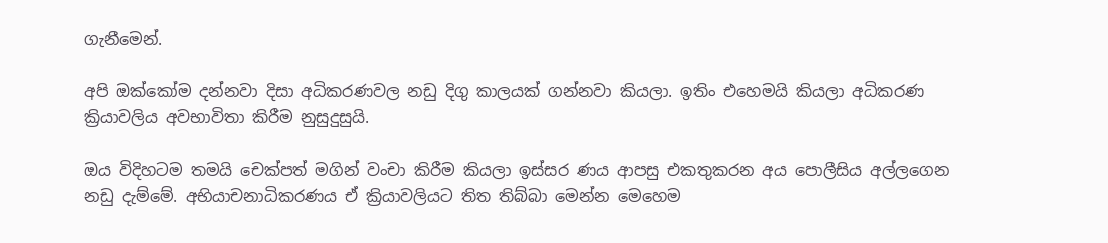ගැනීමෙන්.

අපි ඔක්කෝම දන්නවා දිසා අධිකරණවල නඩු දිගු කාලයක් ගන්නවා කියලා. ඉතිං එහෙමයි කියලා අධිකරණ ක්‍රියාවලිය අවභාවිතා කිරීම නුසුදුසුයි.

ඔය විදිහටම තමයි චෙක්පත් මගින් වංචා කිරීම කියලා ඉස්සර ණය ආපසු එකතුකරන අය පොලීසිය අල්ලගෙන නඩු දැම්මේ. අභියාචනාධිකරණය ඒ ක්‍රියාවලියට තිත තිබ්බා මෙන්න මෙහෙම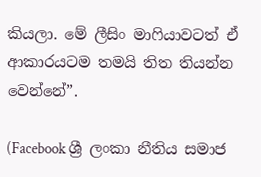කියලා. මේ ලීසිං මාෆියාවටත් ඒ ආකාරයටම තමයි තිත තියන්න වෙන්නේ”.

(Facebook ශ්‍රී ලංකා නීතිය සමාජ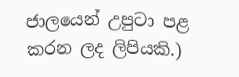ජාලයෙන් උපුටා පළ කරන ලද ලිපියකි.)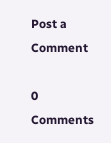Post a Comment

0 Comments